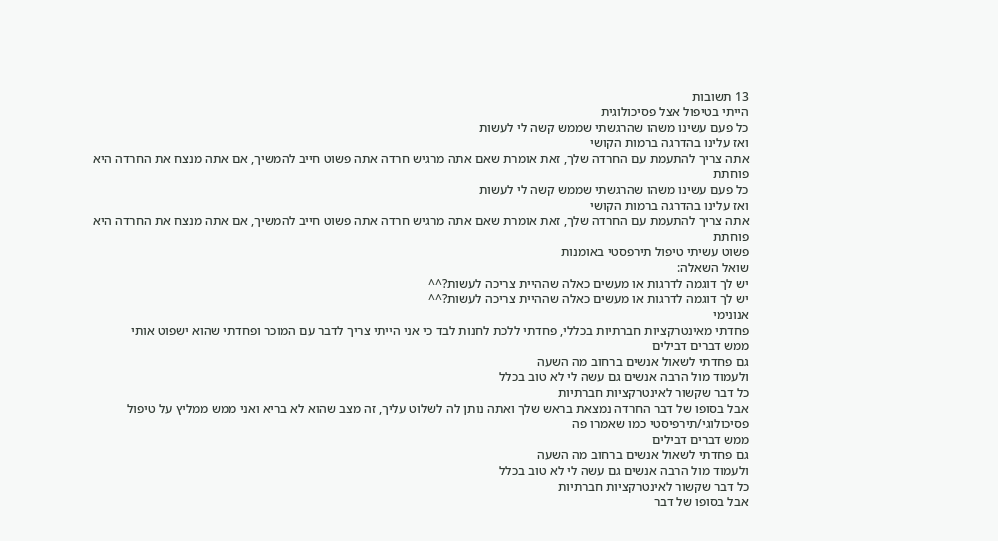13 תשובות
הייתי בטיפול אצל פסיכולוגית
כל פעם עשינו משהו שהרגשתי שממש קשה לי לעשות
ואז עלינו בהדרגה ברמות הקושי
אתה צריך להתעמת עם החרדה שלך, זאת אומרת שאם אתה מרגיש חרדה אתה פשוט חייב להמשיך, אם אתה מנצח את החרדה היא פוחתת
כל פעם עשינו משהו שהרגשתי שממש קשה לי לעשות
ואז עלינו בהדרגה ברמות הקושי
אתה צריך להתעמת עם החרדה שלך, זאת אומרת שאם אתה מרגיש חרדה אתה פשוט חייב להמשיך, אם אתה מנצח את החרדה היא פוחתת
פשוט עשיתי טיפול תירפסטי באומנות
שואל השאלה:
יש לך דוגמה לדרגות או מעשים כאלה שההיית צריכה לעשות?^^
יש לך דוגמה לדרגות או מעשים כאלה שההיית צריכה לעשות?^^
אנונימי
פחדתי מאינטרקציות חברתיות בכללי, פחדתי ללכת לחנות לבד כי אני הייתי צריך לדבר עם המוכר ופחדתי שהוא ישפוט אותי
ממש דברים דבילים
גם פחדתי לשאול אנשים ברחוב מה השעה
ולעמוד מול הרבה אנשים גם עשה לי לא טוב בכלל
כל דבר שקשור לאינטרקציות חברתיות
אבל בסופו של דבר החרדה נמצאת בראש שלך ואתה נותן לה לשלוט עליך, זה מצב שהוא לא בריא ואני ממש ממליץ על טיפול פסיכולוגי/תירפיסטי כמו שאמרו פה
ממש דברים דבילים
גם פחדתי לשאול אנשים ברחוב מה השעה
ולעמוד מול הרבה אנשים גם עשה לי לא טוב בכלל
כל דבר שקשור לאינטרקציות חברתיות
אבל בסופו של דבר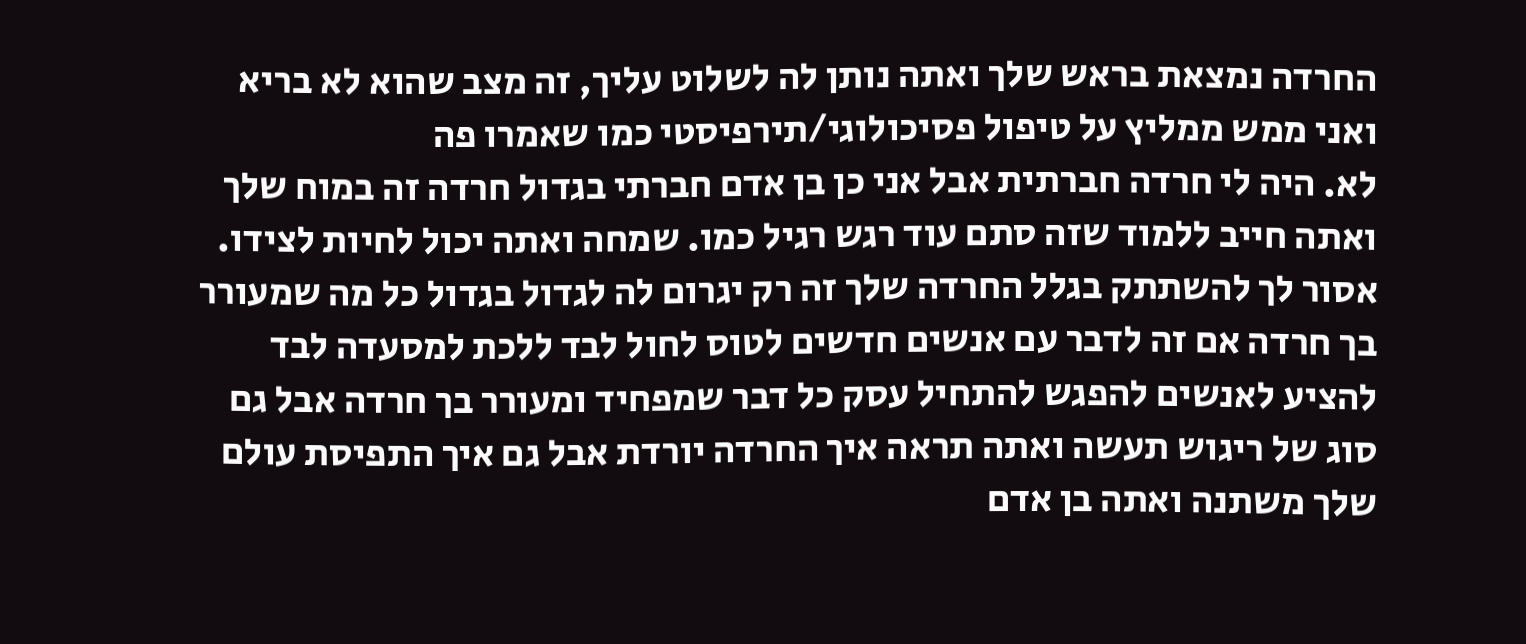החרדה נמצאת בראש שלך ואתה נותן לה לשלוט עליך, זה מצב שהוא לא בריא ואני ממש ממליץ על טיפול פסיכולוגי/תירפיסטי כמו שאמרו פה
לא. היה לי חרדה חברתית אבל אני כן בן אדם חברתי בגדול חרדה זה במוח שלך ואתה חייב ללמוד שזה סתם עוד רגש רגיל כמו. שמחה ואתה יכול לחיות לצידו. אסור לך להשתתק בגלל החרדה שלך זה רק יגרום לה לגדול בגדול כל מה שמעורר בך חרדה אם זה לדבר עם אנשים חדשים לטוס לחול לבד ללכת למסעדה לבד להציע לאנשים להפגש להתחיל עסק כל דבר שמפחיד ומעורר בך חרדה אבל גם סוג של ריגוש תעשה ואתה תראה איך החרדה יורדת אבל גם איך התפיסת עולם שלך משתנה ואתה בן אדם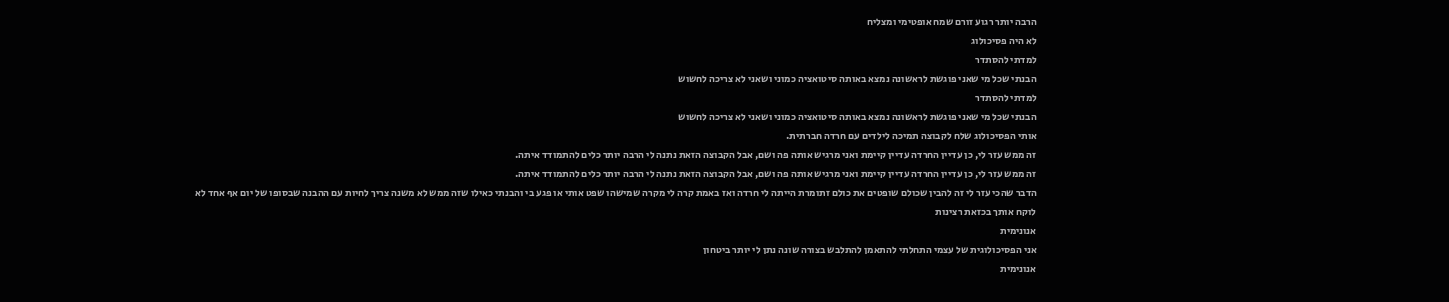הרבה יותר רגוע זורם שמח אופטימי ומצליח
לא היה פסיכולוג
למדתי להסתדר
הבנתי שכל מי שאני פוגשת לראשונה נמצא באותה סיטואציה כמוני ושאני לא צריכה לחשוש
למדתי להסתדר
הבנתי שכל מי שאני פוגשת לראשונה נמצא באותה סיטואציה כמוני ושאני לא צריכה לחשוש
אותי הפסיכולוג שלח לקבוצה תמיכה לילדים עם חרדה חברתית.
זה ממש עזר לי, כן עדיין החרדה עדיין קיימת ואני מרגיש אותה פה ושם, אבל הקבוצה הזאת נתנה לי הרבה יותר כלים להתמודד איתה.
זה ממש עזר לי, כן עדיין החרדה עדיין קיימת ואני מרגיש אותה פה ושם, אבל הקבוצה הזאת נתנה לי הרבה יותר כלים להתמודד איתה.
הדבר שהכי עזר לי זה להבין שכולם שופטים את כולם זתומרת הייתה לי חרדה ואז באמת קרה לי מקרה שמישהו שפט אותי או פגע בי והבנתי כאילו שזה ממש לא משנה צריך לחיות עם ההבנה שבסופו של יום אף אחד לא לוקח אותך בכזאת רצינות
אנונימית
אני הפסיכולוגית של עצמי התחלתי להתאמן להתלבש בצורה שונה נתן לי יותר ביטחון
אנונימית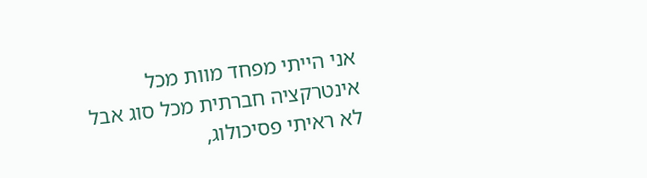אני הייתי מפחד מוות מכל אינטרקציה חברתית מכל סוג אבל לא ראיתי פסיכולוג,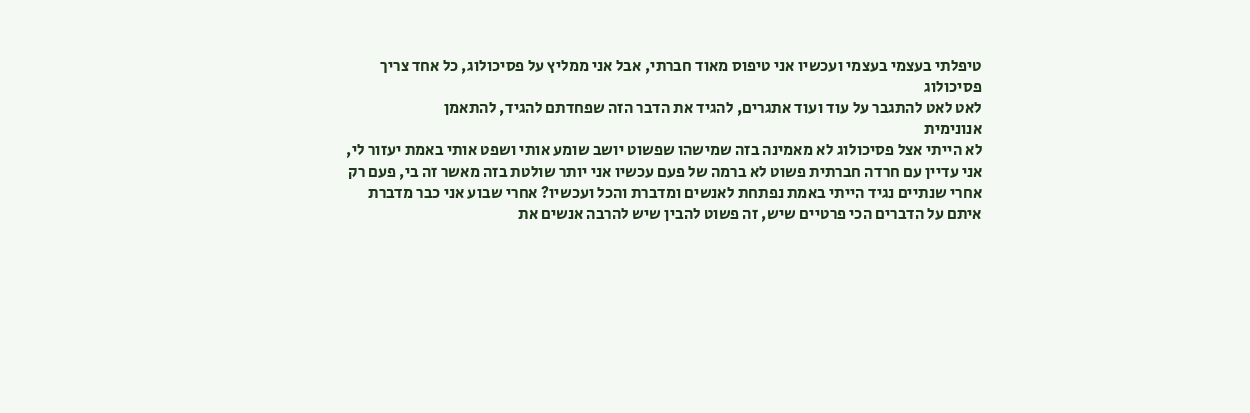טיפלתי בעצמי בעצמי ועכשיו אני טיפוס מאוד חברתי, אבל אני ממליץ על פסיכולוג, כל אחד צריך פסיכולוג
לאט לאט להתגבר על עוד ועוד אתגרים, להגיד את הדבר הזה שפחדתם להגיד, להתאמן
אנונימית
לא הייתי אצל פסיכולוג לא מאמינה בזה שמישהו שפשוט יושב שומע אותי ושפט אותי באמת יעזור לי, אני עדיין עם חרדה חברתית פשוט לא ברמה של פעם עכשיו אני יותר שולטת בזה מאשר זה בי, פעם רק אחרי שנתיים נגיד הייתי באמת נפתחת לאנשים ומדברת והכל ועכשיו? אחרי שבוע אני כבר מדברת איתם על הדברים הכי פרטיים שיש, זה פשוט להבין שיש להרבה אנשים את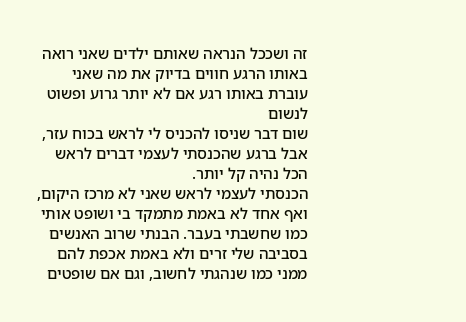זה ושככל הנראה שאותם ילדים שאני רואה באותו הרגע חווים בדיוק את מה שאני עוברת באותו רגע אם לא יותר גרוע ופשוט לנשום
שום דבר שניסו להכניס לי לראש בכוח עזר, אבל ברגע שהכנסתי לעצמי דברים לראש הכל נהיה קל יותר.
הכנסתי לעצמי לראש שאני לא מרכז היקום, ואף אחד לא באמת מתמקד בי ושופט אותי כמו שחשבתי בעבר. הבנתי שרוב האנשים בסביבה שלי זרים ולא באמת אכפת להם ממני כמו שנהגתי לחשוב, וגם אם שופטים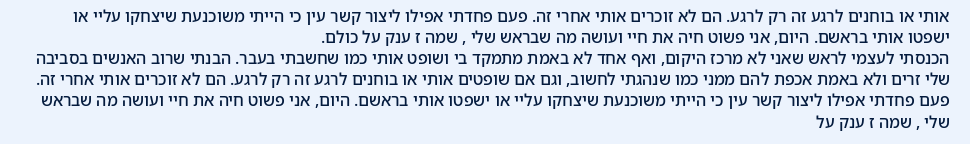אותי או בוחנים לרגע זה רק לרגע. הם לא זוכרים אותי אחרי זה. פעם פחדתי אפילו ליצור קשר עין כי הייתי משוכנעת שיצחקו עליי או ישפטו אותי בראשם. היום, אני פשוט חיה את חיי ועושה מה שבראש שלי , שמה ז ענק על כולם.
הכנסתי לעצמי לראש שאני לא מרכז היקום, ואף אחד לא באמת מתמקד בי ושופט אותי כמו שחשבתי בעבר. הבנתי שרוב האנשים בסביבה שלי זרים ולא באמת אכפת להם ממני כמו שנהגתי לחשוב, וגם אם שופטים אותי או בוחנים לרגע זה רק לרגע. הם לא זוכרים אותי אחרי זה. פעם פחדתי אפילו ליצור קשר עין כי הייתי משוכנעת שיצחקו עליי או ישפטו אותי בראשם. היום, אני פשוט חיה את חיי ועושה מה שבראש שלי , שמה ז ענק על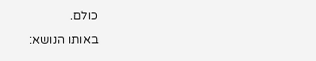כולם.
באותו הנושא: